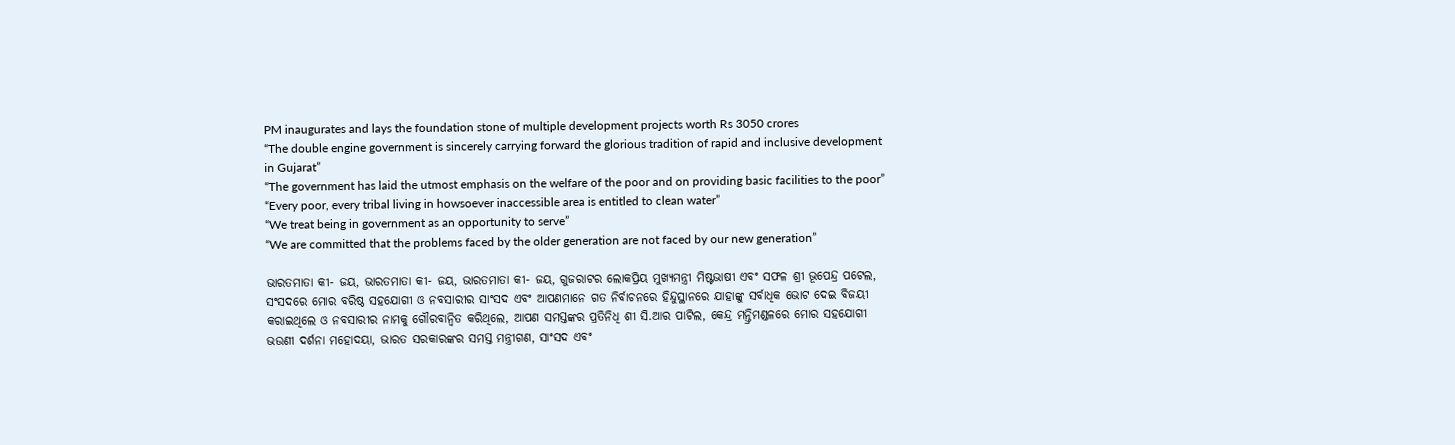PM inaugurates and lays the foundation stone of multiple development projects worth Rs 3050 crores
“The double engine government is sincerely carrying forward the glorious tradition of rapid and inclusive development in Gujarat”
“The government has laid the utmost emphasis on the welfare of the poor and on providing basic facilities to the poor”
“Every poor, every tribal living in howsoever inaccessible area is entitled to clean water”
“We treat being in government as an opportunity to serve”
“We are committed that the problems faced by the older generation are not faced by our new generation”

ଭାରତମାତା କୀ- ଜୟ, ଭାରତମାତା କୀ- ଜୟ, ଭାରତମାତା କୀ- ଜୟ, ଗୁଜରାଟର ଲୋକପ୍ରିୟ ମୁଖ୍ୟମନ୍ତ୍ରୀ ମିଷ୍ଟଭାଷୀ ଏବଂ ସଫଳ ଶ୍ରୀ ଭୂପେନ୍ଦ୍ର ପଟେଲ, ସଂସଦରେ ମୋର ବରିଷ୍ଠ ସହଯୋଗୀ ଓ ନବସାରୀର ସାଂସଦ ଏବଂ ଆପଣମାନେ ଗତ ନିର୍ବାଚନରେ ହିନ୍ଦୁସ୍ଥାନରେ ଯାହାଙ୍କୁ ସର୍ବାଧିକ ଭୋଟ ଦେଇ ବିଜୟୀ କରାଇଥିଲେ ଓ ନବସାରୀର ନାମକୁ ଗୌରବାନ୍ୱିତ କରିଥିଲେ, ଆପଣ ସମସ୍ତଙ୍କର ପ୍ରତିନିଧି ଶୀ ସି.ଆର ପାଟିଲ, କେନ୍ଦ୍ର ମନ୍ତ୍ରିମଣ୍ଡଳରେ ମୋର ସହଯୋଗୀ ଭଉଣୀ ଦର୍ଶନା ମହୋଦୟା, ଭାରତ ସରକାରଙ୍କର ସମସ୍ତ ମନ୍ତ୍ରୀଗଣ, ସାଂସଦ ଏବଂ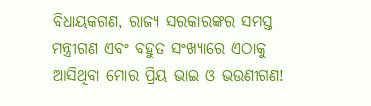ବିଧାୟକଗଣ, ରାଜ୍ୟ ସରକାରଙ୍କର ସମସ୍ତ ମନ୍ତ୍ରୀଗଣ ଏବଂ ବହୁତ ସଂଖ୍ୟାରେ ଏଠାକୁ ଆସିଥିବା ମୋର ପ୍ରିୟ ଭାଇ ଓ ଭଉଣୀଗଣ!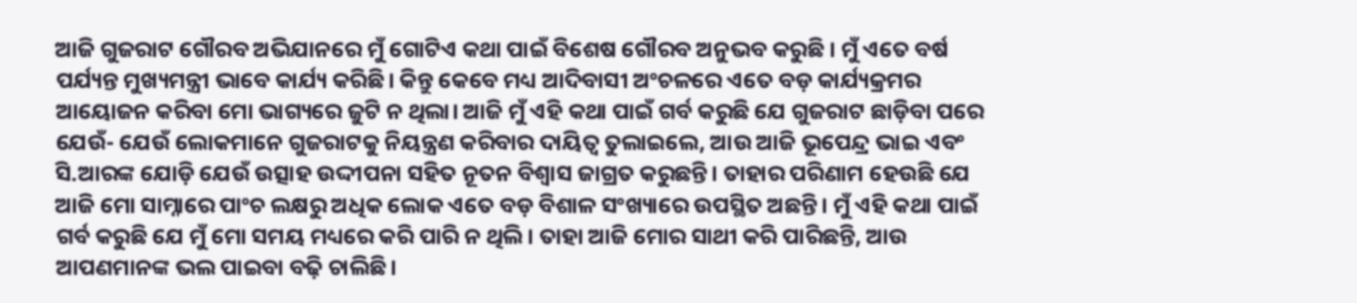ଆଜି ଗୁଜରାଟ ଗୌରବ ଅଭିଯାନରେ ମୁଁ ଗୋଟିଏ କଥା ପାଇଁ ବିଶେଷ ଗୌରବ ଅନୁଭବ କରୁଛି । ମୁଁ ଏତେ ବର୍ଷ ପର୍ଯ୍ୟନ୍ତ ମୁଖ୍ୟମନ୍ତ୍ରୀ ଭାବେ କାର୍ଯ୍ୟ କରିଛି। କିନ୍ତୁ କେବେ ମଧ୍ୟ ଆଦିବାସୀ ଅଂଚଳରେ ଏତେ ବଡ଼ କାର୍ଯ୍ୟକ୍ରମର ଆୟୋଜନ କରିବା ମୋ ଭାଗ୍ୟରେ ଜୁଟି ନ ଥିଲା। ଆଜି ମୁଁ ଏହି କଥା ପାଇଁ ଗର୍ବ କରୁଛି ଯେ ଗୁଜରାଟ ଛାଡ଼ିବା ପରେ ଯେଉଁ- ଯେଉଁ ଲୋକମାନେ ଗୁଜରାଟକୁ ନିୟନ୍ତ୍ରଣ କରିବାର ଦାୟିତ୍ୱ ତୁଲାଇଲେ, ଆଉ ଆଜି ଭୂପେନ୍ଦ୍ର ଭାଇ ଏବଂ ସି.ଆରଙ୍କ ଯୋଡ଼ି ଯେଉଁ ଉତ୍ସାହ ଉଦ୍ଦୀପନା ସହିତ ନୂତନ ବିଶ୍ୱାସ ଜାଗ୍ରତ କରୁଛନ୍ତି। ତାହାର ପରିଣାମ ହେଉଛି ଯେ ଆଜି ମୋ ସାମ୍ନାରେ ପାଂଚ ଲକ୍ଷରୁ ଅଧିକ ଲୋକ ଏତେ ବଡ଼ ବିଶାଳ ସଂଖ୍ୟାରେ ଉପସ୍ଥିତ ଅଛନ୍ତି। ମୁଁ ଏହି କଥା ପାଇଁ ଗର୍ବ କରୁଛି ଯେ ମୁଁ ମୋ ସମୟ ମଧ୍ୟରେ କରି ପାରି ନ ଥିଲି। ତାହା ଆଜି ମୋର ସାଥୀ କରି ପାରିଛନ୍ତି, ଆଉ ଆପଣମାନଙ୍କ ଭଲ ପାଇବା ବଢ଼ି ଚାଲିଛି।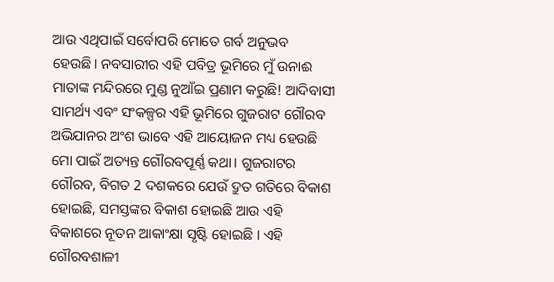ଆଉ ଏଥିପାଇଁ ସର୍ବୋପରି ମୋତେ ଗର୍ବ ଅନୁଭବ ହେଉଛି। ନବସାରୀର ଏହି ପବିତ୍ର ଭୂମିରେ ମୁଁ ଉନାଈ ମାତାଙ୍କ ମନ୍ଦିରରେ ମୁଣ୍ଡ ନୁଆଁଇ ପ୍ରଣାମ କରୁଛି! ଆଦିବାସୀ ସାମର୍ଥ୍ୟ ଏବଂ ସଂକଳ୍ପର ଏହି ଭୂମିରେ ଗୁଜରାଟ ଗୌରବ ଅଭିଯାନର ଅଂଶ ଭାବେ ଏହି ଆୟୋଜନ ମଧ୍ୟ ହେଉଛି ମୋ ପାଇଁ ଅତ୍ୟନ୍ତ ଗୌରବପୂର୍ଣ୍ଣ କଥା। ଗୁଜରାଟର ଗୌରବ, ବିଗତ 2 ଦଶକରେ ଯେଉଁ ଦ୍ରୁତ ଗତିରେ ବିକାଶ ହୋଇଛି, ସମସ୍ତଙ୍କର ବିକାଶ ହୋଇଛି ଆଉ ଏହି ବିକାଶରେ ନୂତନ ଆକାଂକ୍ଷା ସୃଷ୍ଟି ହୋଇଛି । ଏହି ଗୌରବଶାଳୀ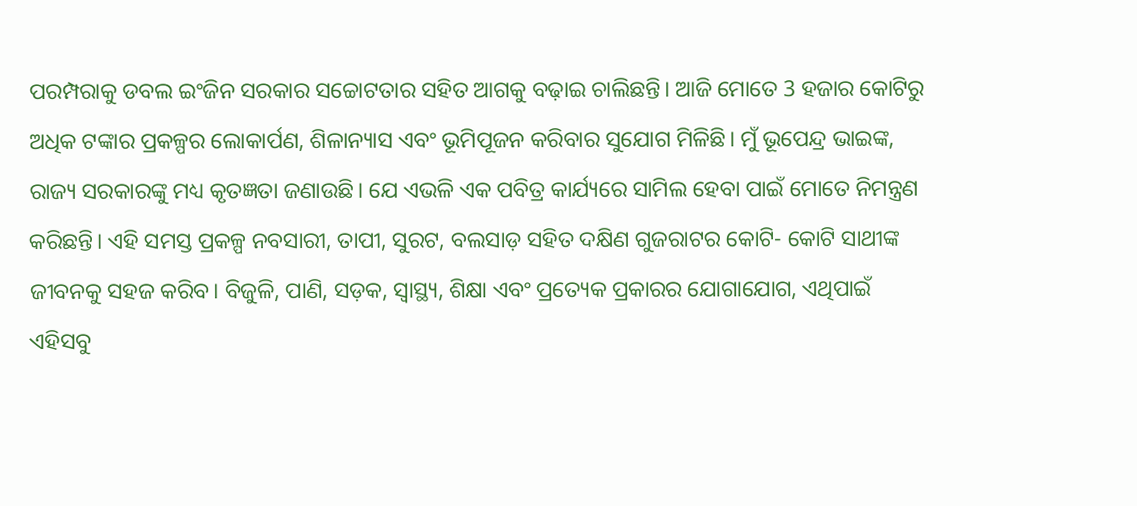ପରମ୍ପରାକୁ ଡବଲ ଇଂଜିନ ସରକାର ସଚ୍ଚୋଟତାର ସହିତ ଆଗକୁ ବଢ଼ାଇ ଚାଲିଛନ୍ତି। ଆଜି ମୋତେ 3 ହଜାର କୋଟିରୁ ଅଧିକ ଟଙ୍କାର ପ୍ରକଳ୍ପର ଲୋକାର୍ପଣ, ଶିଳାନ୍ୟାସ ଏବଂ ଭୂମିପୂଜନ କରିବାର ସୁଯୋଗ ମିଳିଛି। ମୁଁ ଭୂପେନ୍ଦ୍ର ଭାଇଙ୍କ, ରାଜ୍ୟ ସରକାରଙ୍କୁ ମଧ୍ୟ କୃତଜ୍ଞତା ଜଣାଉଛି। ଯେ ଏଭଳି ଏକ ପବିତ୍ର କାର୍ଯ୍ୟରେ ସାମିଲ ହେବା ପାଇଁ ମୋତେ ନିମନ୍ତ୍ରଣ କରିଛନ୍ତି। ଏହି ସମସ୍ତ ପ୍ରକଳ୍ପ ନବସାରୀ, ତାପୀ, ସୁରଟ, ବଲସାଡ଼ ସହିତ ଦକ୍ଷିଣ ଗୁଜରାଟର କୋଟି- କୋଟି ସାଥୀଙ୍କ ଜୀବନକୁ ସହଜ କରିବ। ବିଜୁଳି, ପାଣି, ସଡ଼କ, ସ୍ୱାସ୍ଥ୍ୟ, ଶିକ୍ଷା ଏବଂ ପ୍ରତ୍ୟେକ ପ୍ରକାରର ଯୋଗାଯୋଗ, ଏଥିପାଇଁ ଏହିସବୁ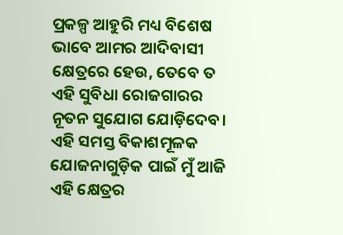ପ୍ରକଳ୍ପ ଆହୁରି ମଧ୍ୟ ବିଶେଷ ଭାବେ ଆମର ଆଦିବାସୀ କ୍ଷେତ୍ରରେ ହେଉ, ତେବେ ତ ଏହି ସୁବିଧା ରୋଜଗାରର ନୂତନ ସୁଯୋଗ ଯୋଡ଼ିଦେବ। ଏହି ସମସ୍ତ ବିକାଶମୂଳକ ଯୋଜନାଗୁଡ଼ିକ ପାଇଁ ମୁଁ ଆଜି ଏହି କ୍ଷେତ୍ରର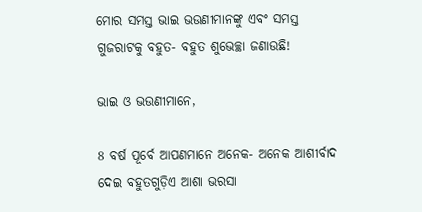ମୋର ସମସ୍ତ ଭାଇ ଭଉଣୀମାନଙ୍କୁ ଏବଂ ସମସ୍ତ ଗୁଜରାଟକୁ ବହୁତ- ବହୁତ ଶୁଭେଚ୍ଛା ଜଣାଉଛି!

ଭାଇ ଓ ଭଉଣୀମାନେ,

8 ବର୍ଷ ପୂର୍ବେ ଆପଣମାନେ ଅନେକ- ଅନେକ ଆଶୀର୍ବାଦ ଦେଇ ବହୁତଗୁଡ଼ିଏ ଆଶା ଭରସା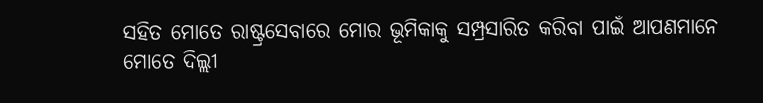ସହିତ ମୋତେ ରାଷ୍ଟ୍ରସେବାରେ ମୋର ଭୂମିକାକୁ ସମ୍ପ୍ରସାରିତ କରିବା ପାଇଁ ଆପଣମାନେ ମୋତେ ଦିଲ୍ଲୀ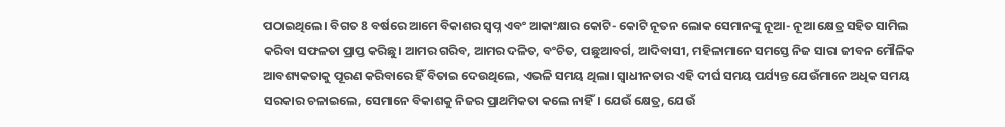ପଠାଇଥିଲେ। ବିଗତ 8 ବର୍ଷରେ ଆମେ ବିକାଶର ସ୍ୱପ୍ନ ଏବଂ ଆକାଂକ୍ଷାର କୋଟି- କୋଟି ନୂତନ ଲୋକ ସେମାନଙ୍କୁ ନୂଆ- ନୂଆ କ୍ଷେତ୍ର ସହିତ ସାମିଲ କରିବା ସଫଳତା ପ୍ରାପ୍ତ କରିଛୁ। ଆମର ଗରିବ, ଆମର ଦଳିତ, ବଂଚିତ, ପଛୁଆବର୍ଗ, ଆଦିବାସୀ, ମହିଳାମାନେ ସମସ୍ତେ ନିଜ ସାରା ଜୀବନ ମୌଳିକ ଆବଶ୍ୟକତାକୁ ପୂରଣ କରିବାରେ ହିଁ ବିତାଇ ଦେଉଥିଲେ, ଏଭଳି ସମୟ ଥିଲା। ସ୍ୱାଧୀନତାର ଏହି ଦୀର୍ଘ ସମୟ ପର୍ଯ୍ୟନ୍ତ ଯେଉଁମାନେ ଅଧିକ ସମୟ ସରକାର ଚଳାଇଲେ, ସେମାନେ ବିକାଶକୁ ନିଜର ପ୍ରାଥମିକତା କଲେ ନାହିଁ। ଯେଉଁ କ୍ଷେତ୍ର, ଯେଉଁ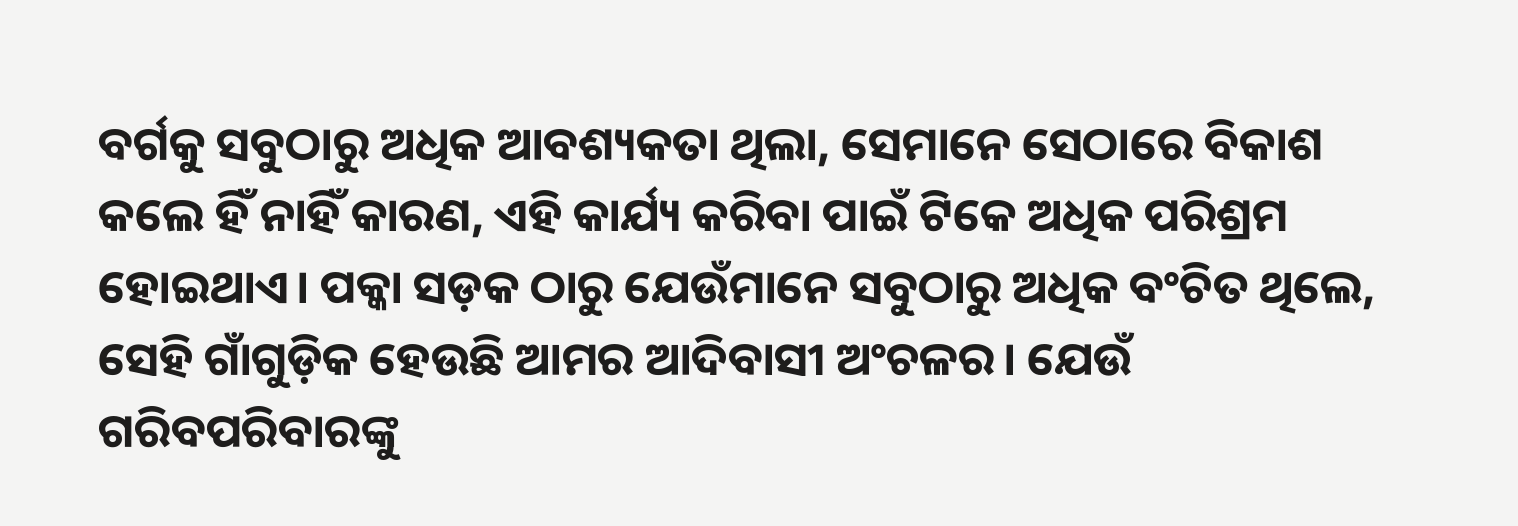ବର୍ଗକୁ ସବୁଠାରୁ ଅଧିକ ଆବଶ୍ୟକତା ଥିଲା, ସେମାନେ ସେଠାରେ ବିକାଶ କଲେ ହିଁ ନାହିଁ କାରଣ, ଏହି କାର୍ଯ୍ୟ କରିବା ପାଇଁ ଟିକେ ଅଧିକ ପରିଶ୍ରମ ହୋଇଥାଏ। ପକ୍କା ସଡ଼କ ଠାରୁ ଯେଉଁମାନେ ସବୁଠାରୁ ଅଧିକ ବଂଚିତ ଥିଲେ, ସେହି ଗାଁଗୁଡ଼ିକ ହେଉଛି ଆମର ଆଦିବାସୀ ଅଂଚଳର। ଯେଉଁ ଗରିବପରିବାରଙ୍କୁ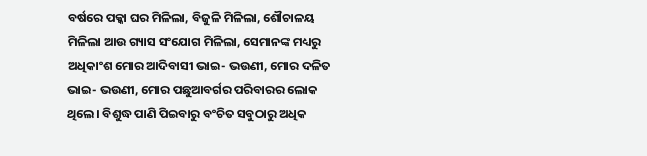ବର୍ଷରେ ପକ୍କା ଘର ମିଳିଲା, ବିଜୁଳି ମିଳିଲା, ଶୌଚାଳୟ ମିଳିଲା ଆଉ ଗ୍ୟାସ ସଂଯୋଗ ମିଳିଲା, ସେମାନଙ୍କ ମଧ୍ୟରୁ ଅଧିକାଂଶ ମୋର ଆଦିବାସୀ ଭାଇ- ଭଉଣୀ, ମୋର ଦଳିତ ଭାଇ- ଭଉଣୀ, ମୋର ପଛୁଆବର୍ଗର ପରିବାରର ଲୋକ ଥିଲେ। ବିଶୁଦ୍ଧ ପାଣି ପିଇବାରୁ ବଂଚିତ ସବୁଠାରୁ ଅଧିକ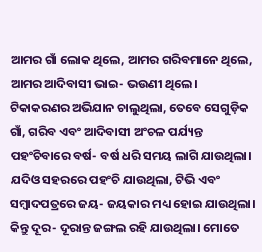ଆମର ଗାଁ ଲୋକ ଥିଲେ, ଆମର ଗରିବମାନେ ଥିଲେ, ଆମର ଆଦିବାସୀ ଭାଇ- ଭଉଣୀ ଥିଲେ। ଟିକାକରଣର ଅଭିଯାନ ଚାଲୁଥିଲା, ତେବେ ସେଗୁଡ଼ିକ ଗାଁ, ଗରିବ ଏବଂ ଆଦିବାସୀ ଅଂଚଳ ପର୍ଯ୍ୟନ୍ତ ପହଂଚିବାରେ ବର୍ଷ- ବର୍ଷ ଧରି ସମୟ ଲାଗି ଯାଉଥିଲା। ଯଦିଓ ସହରରେ ପହଂଚି ଯାଉଥିଲା, ଟିଭି ଏବଂ ସମ୍ବାଦପତ୍ରରେ ଜୟ- ଜୟକାର ମଧ୍ୟ ହୋଇ ଯାଉଥିଲା। କିନ୍ତୁ ଦୂର- ଦୂରାନ୍ତ ଜଙ୍ଗଲ ରହି ଯାଉଥିଲା। ମୋତେ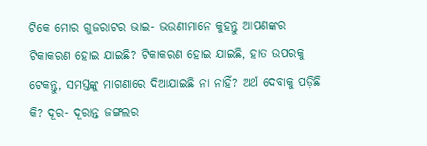ଟିକେ ମୋର ଗୁଜରାଟର ଭାଇ- ଭଉଣୀମାନେ କୁହନ୍ତୁ ଆପଣଙ୍କର ଟିକାକରଣ ହୋଇ ଯାଇଛି? ଟିକାକରଣ ହୋଇ ଯାଇଛି, ହାତ ଉପରକୁ ଟେକନ୍ତୁ, ସମସ୍ତଙ୍କୁ ମାଗଣାରେ ଦିଆଯାଇଛି ନା ନାହିଁ? ଅର୍ଥ ଦେବାକୁ ପଡ଼ିଛି କି? ଦୂର- ଦୂରାନ୍ତ ଜଙ୍ଗଲର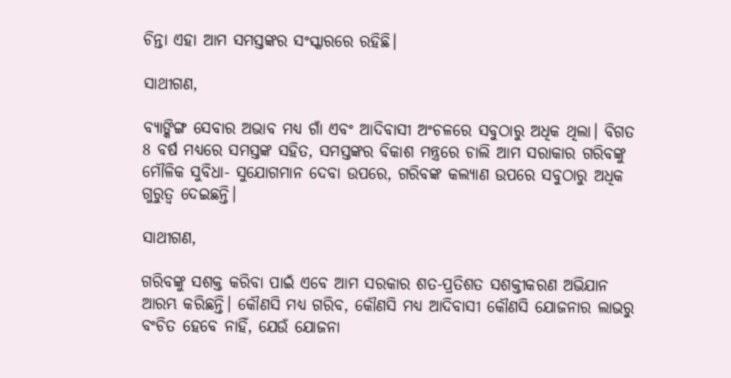ଚିନ୍ତା ଏହା ଆମ ସମସ୍ତଙ୍କର ସଂସ୍କାରରେ ରହିଛି।

ସାଥୀଗଣ,

ବ୍ୟାଙ୍କିଙ୍ଗ ସେବାର ଅଭାବ ମଧ୍ୟ ଗାଁ ଏବଂ ଆଦିବାସୀ ଅଂଚଳରେ ସବୁଠାରୁ ଅଧିକ ଥିଲା। ବିଗତ 8 ବର୍ଷ ମଧ୍ୟରେ ସମସ୍ତଙ୍କ ସହିତ, ସମସ୍ତଙ୍କର ବିକାଶ ମନ୍ତ୍ରରେ ଚାଲି ଆମ ସରାକାର ଗରିବଙ୍କୁ ମୌଳିକ ସୁବିଧା- ସୁଯୋଗମାନ ଦେବା ଉପରେ, ଗରିବଙ୍କ କଲ୍ୟାଣ ଉପରେ ସବୁଠାରୁ ଅଧିକ ଗୁରୁତ୍ୱ ଦେଇଛନ୍ତି।

ସାଥୀଗଣ,

ଗରିବଙ୍କୁ ସଶକ୍ତ କରିବା ପାଇଁ ଏବେ ଆମ ସରକାର ଶତ-ପ୍ରତିଶତ ସଶକ୍ତୀକରଣ ଅଭିଯାନ ଆରମ୍ଭ କରିଛନ୍ତି। କୌଣସି ମଧ୍ୟ ଗରିବ, କୌଣସି ମଧ୍ୟ ଆଦିବାସୀ କୌଣସି ଯୋଜନାର ଲାଭରୁ ବଂଚିତ ହେବେ ନାହିଁ, ଯେଉଁ ଯୋଜନା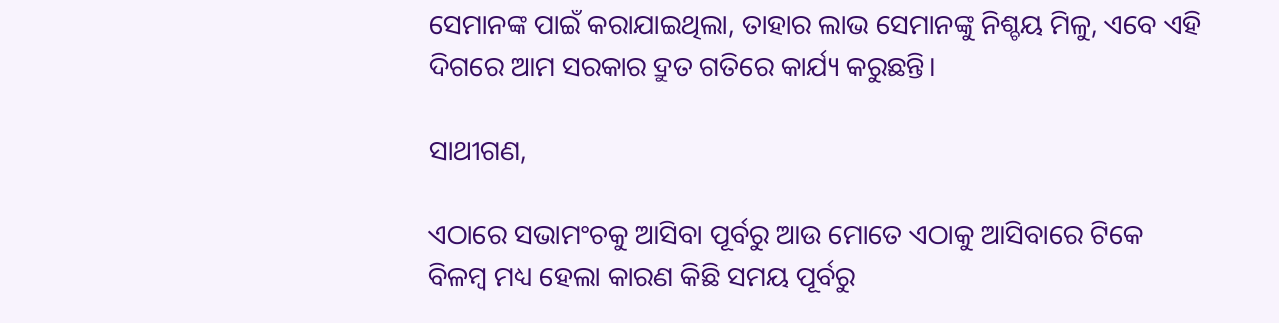ସେମାନଙ୍କ ପାଇଁ କରାଯାଇଥିଲା, ତାହାର ଲାଭ ସେମାନଙ୍କୁ ନିଶ୍ଚୟ ମିଳୁ, ଏବେ ଏହି ଦିଗରେ ଆମ ସରକାର ଦ୍ରୁତ ଗତିରେ କାର୍ଯ୍ୟ କରୁଛନ୍ତି।

ସାଥୀଗଣ,

ଏଠାରେ ସଭାମଂଚକୁ ଆସିବା ପୂର୍ବରୁ ଆଉ ମୋତେ ଏଠାକୁ ଆସିବାରେ ଟିକେ ବିଳମ୍ବ ମଧ୍ୟ ହେଲା କାରଣ କିଛି ସମୟ ପୂର୍ବରୁ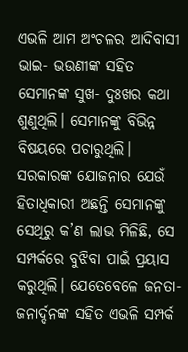ଏଭଳି ଆମ ଅଂଚଳର ଆଦିବାସୀ ଭାଇ- ଭଉଣୀଙ୍କ ସହିତ ସେମାନଙ୍କ ସୁଖ- ଦୁଃଖର କଥା ଶୁଣୁଥିଲି। ସେମାନଙ୍କୁ ବିଭିନ୍ନ ବିଷୟରେ ପଚାରୁଥିଲି। ସରକାରଙ୍କ ଯୋଜନାର ଯେଉଁ ହିତାଧିକାରୀ ଅଛନ୍ତି ସେମାନଙ୍କୁ ସେଥିରୁ କ’ଣ ଲାଭ ମିଳିଛି, ସେ ସମ୍ପର୍କରେ ବୁଝିବା ପାଇଁ ପ୍ରୟାସ କରୁଥିଲି। ଯେତେବେଳେ ଜନତା- ଜନାର୍ଦ୍ଦନଙ୍କ ସହିତ ଏଭଳି ସମ୍ପର୍କ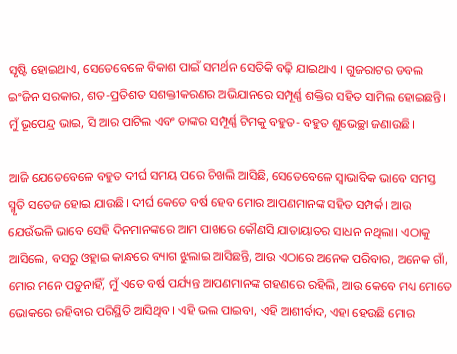ସୃଷ୍ଟି ହୋଇଥାଏ, ସେତେବେଳେ ବିକାଶ ପାଇଁ ସମର୍ଥନ ସେତିକି ବଢ଼ି ଯାଇଥାଏ । ଗୁଜରାଟର ଡବଲ ଇଂଜିନ ସରକାର, ଶତ-ପ୍ରତିଶତ ସଶକ୍ତୀକରଣର ଅଭିଯାନରେ ସମ୍ପୂର୍ଣ୍ଣ ଶକ୍ତିର ସହିତ ସାମିଲ ହୋଇଛନ୍ତି। ମୁଁ ଭୂପେନ୍ଦ୍ର ଭାଇ, ସି ଆର ପାଟିଲ ଏବଂ ତାଙ୍କର ସମ୍ପୂର୍ଣ୍ଣ ଟିମକୁ ବହୁତ- ବହୁତ ଶୁଭେଚ୍ଛା ଜଣାଉଛି।

ଆଜି ଯେତେବେଳେ ବହୁତ ଦୀର୍ଘ ସମୟ ପରେ ଚିଖଲି ଆସିଛି, ସେତେବେଳେ ସ୍ୱାଭାବିକ ଭାବେ ସମସ୍ତ ସ୍ମୃତି ସତେଜ ହୋଇ ଯାଉଛି। ଦୀର୍ଘ କେତେ ବର୍ଷ ହେବ ମୋର ଆପଣମାନଙ୍କ ସହିତ ସମ୍ପର୍କ। ଆଉ ଯେଉଁଭଳି ଭାବେ ସେହି ଦିନମାନଙ୍କରେ ଆମ ପାଖରେ କୌଣସି ଯାତାୟାତର ସାଧନ ନଥିଲା। ଏଠାକୁ ଆସିଲେ, ବସରୁ ଓହ୍ଲାଇ କାନ୍ଧରେ ବ୍ୟାଗ ଝୁଲାଇ ଆସିଛନ୍ତି, ଆଉ ଏଠାରେ ଅନେକ ପରିବାର, ଅନେକ ଗାଁ, ମୋର ମନେ ପଡ଼ୁନାହିଁ, ମୁଁ ଏତେ ବର୍ଷ ପର୍ଯ୍ୟନ୍ତ ଆପଣମାନଙ୍କ ଗହଣରେ ରହିଲି, ଆଉ କେବେ ମଧ୍ୟ ମୋତେ ଭୋକରେ ରହିବାର ପରିସ୍ଥିତି ଆସିଥିବ। ଏହି ଭଲ ପାଇବା, ଏହି ଆଶୀର୍ବାଦ, ଏହା ହେଉଛି ମୋର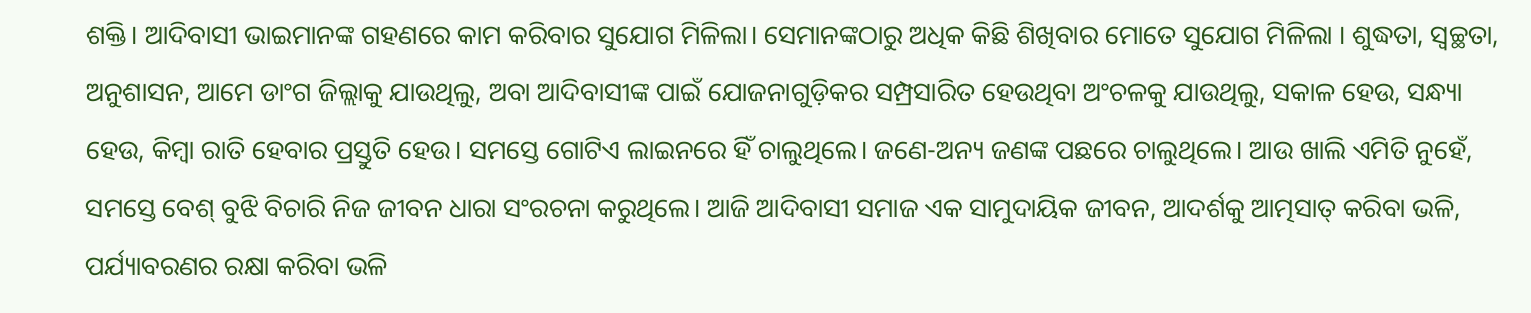ଶକ୍ତି। ଆଦିବାସୀ ଭାଇମାନଙ୍କ ଗହଣରେ କାମ କରିବାର ସୁଯୋଗ ମିଳିଲା। ସେମାନଙ୍କଠାରୁ ଅଧିକ କିଛି ଶିଖିବାର ମୋତେ ସୁଯୋଗ ମିଳିଲା । ଶୁଦ୍ଧତା, ସ୍ୱଚ୍ଛତା, ଅନୁଶାସନ, ଆମେ ଡାଂଗ ଜିଲ୍ଲାକୁ ଯାଉଥିଲୁ, ଅବା ଆଦିବାସୀଙ୍କ ପାଇଁ ଯୋଜନାଗୁଡ଼ିକର ସମ୍ପ୍ରସାରିତ ହେଉଥିବା ଅଂଚଳକୁ ଯାଉଥିଲୁ, ସକାଳ ହେଉ, ସନ୍ଧ୍ୟା ହେଉ, କିମ୍ବା ରାତି ହେବାର ପ୍ରସ୍ତୁତି ହେଉ। ସମସ୍ତେ ଗୋଟିଏ ଲାଇନରେ ହିଁ ଚାଲୁଥିଲେ। ଜଣେ-ଅନ୍ୟ ଜଣଙ୍କ ପଛରେ ଚାଲୁଥିଲେ। ଆଉ ଖାଲି ଏମିତି ନୁହେଁ, ସମସ୍ତେ ବେଶ୍ ବୁଝି ବିଚାରି ନିଜ ଜୀବନ ଧାରା ସଂରଚନା କରୁଥିଲେ। ଆଜି ଆଦିବାସୀ ସମାଜ ଏକ ସାମୁଦାୟିକ ଜୀବନ, ଆଦର୍ଶକୁ ଆତ୍ମସାତ୍ କରିବା ଭଳି, ପର୍ଯ୍ୟାବରଣର ରକ୍ଷା କରିବା ଭଳି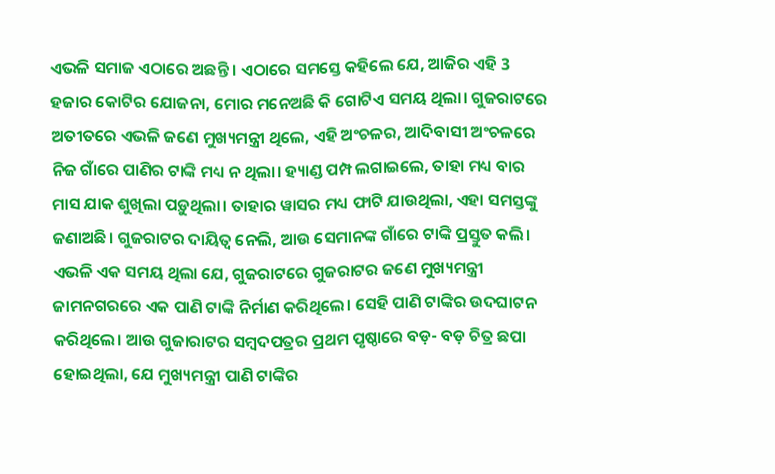ଏଭଳି ସମାଜ ଏଠାରେ ଅଛନ୍ତି । ଏଠାରେ ସମସ୍ତେ କହିଲେ ଯେ, ଆଜିର ଏହି 3 ହଜାର କୋଟିର ଯୋଜନା, ମୋର ମନେଅଛି କି ଗୋଟିଏ ସମୟ ଥିଲା। ଗୁଜରାଟରେ ଅତୀତରେ ଏଭଳି ଜଣେ ମୁଖ୍ୟମନ୍ତ୍ରୀ ଥିଲେ, ଏହି ଅଂଚଳର, ଆଦିବାସୀ ଅଂଚଳରେ ନିଜ ଗାଁରେ ପାଣିର ଟାଙ୍କି ମଧ୍ୟ ନ ଥିଲା। ହ୍ୟାଣ୍ଡ ପମ୍ପ ଲଗାଇଲେ, ତାହା ମଧ୍ୟ ବାର ମାସ ଯାକ ଶୁଖିଲା ପଡ଼ୁଥିଲା। ତାହାର ୱାସର ମଧ୍ୟ ଫାଟି ଯାଉଥିଲା, ଏହା ସମସ୍ତଙ୍କୁ ଜଣାଅଛି। ଗୁଜରାଟର ଦାୟିତ୍ୱ ନେଲି, ଆଉ ସେମାନଙ୍କ ଗାଁରେ ଟାଙ୍କି ପ୍ରସ୍ତୁତ କଲି। ଏଭଳି ଏକ ସମୟ ଥିଲା ଯେ, ଗୁଜରାଟରେ ଗୁଜରାଟର ଜଣେ ମୁଖ୍ୟମନ୍ତ୍ରୀ ଜାମନଗରରେ ଏକ ପାଣି ଟାଙ୍କି ନିର୍ମାଣ କରିଥିଲେ। ସେହି ପାଣି ଟାଙ୍କିର ଉଦଘାଟନ କରିଥିଲେ। ଆଉ ଗୁଜାରାଟର ସମ୍ବଦପତ୍ରର ପ୍ରଥମ ପୃଷ୍ଠାରେ ବଡ଼- ବଡ଼ ଚିତ୍ର ଛପା ହୋଇଥିଲା, ଯେ ମୁଖ୍ୟମନ୍ତ୍ରୀ ପାଣି ଟାଙ୍କିର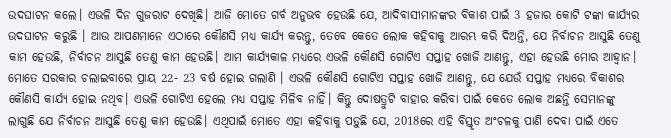ଉଦଘାଟନ କଲେ। ଏଭଳି ଦିନ ଗୁଜରାଟ ଦେଖିଛି। ଆଜି ମୋତେ ଗର୍ବ ଅନୁଭବ ହେଉଛି ଯେ, ଆଦିବାସୀମାନଙ୍କର ବିକାଶ ପାଇଁ 3 ହଜାର କୋଟି ଟଙ୍କା କାର୍ଯ୍ୟର ଉଦଘାଟନ କରୁଛି । ଆଉ ଆପଣମାନେ ଏଠାରେ କୌଣସି ମଧ୍ୟ କାର୍ଯ୍ୟ କରନ୍ତୁ, ତେବେ କେତେ ଲୋକ କହିବାକୁ ଆରମ୍ଭ କରି ଦିଅନ୍ତି, ଯେ ନିର୍ବାଚନ ଆସୁଛି ତେଣୁ କାମ ହେଉଛି, ନିର୍ବାଚନ ଆସୁଛି ତେଣୁ କାମ ହେଉଛି। ଆମ କାର୍ଯ୍ୟକାଳ ମଧ୍ୟରେ ଏଭଳି କୌଣସି ଗୋଟିଏ ସପ୍ତାହ ଖୋଜି ଆଣନ୍ତୁ, ଏହା ହେଉଛି ମୋର ଆହ୍ୱାନ। ମୋତେ ସରକାର ଚଲାଇବାରେ ପ୍ରାୟ 22- 23 ବର୍ଷ ହୋଇ ଗଲାଣି । ଏଭଳି କୌଣସି ଗୋଟିଏ ସପ୍ତାହ ଖୋଜି ଆଣନ୍ତୁ, ଯେ ଯେଉଁ ସପ୍ତାହ ମଧ୍ୟରେ ବିକାଶର କୌଣସି କାର୍ଯ୍ୟ ହୋଇ ନଥିବ। ଏଭଳି ଗୋଟିଏ ହେଲେ ମଧ୍ୟ ସପ୍ତାହ ମିଳିବ ନାହିଁ। କିନ୍ତୁ ଦୋଷତ୍ରୁଟି ବାହାର କରିବା ପାଇଁ କେତେ ଲୋକ ଅଛନ୍ତି ସେମାନଙ୍କୁ ଲାଗୁଛି ଯେ ନିର୍ବାଚନ ଆସୁଛି ତେଣୁ କାମ ହେଉଛି। ଏଥିପାଇଁ ମୋତେ ଏହା କହିବାକୁ ପଡ଼ୁଛି ଯେ, 2018ରେ ଏହି ବିସ୍ତୃତ ଅଂଚଳକୁ ପାଣି ଦେବା ପାଇଁ ଏତେ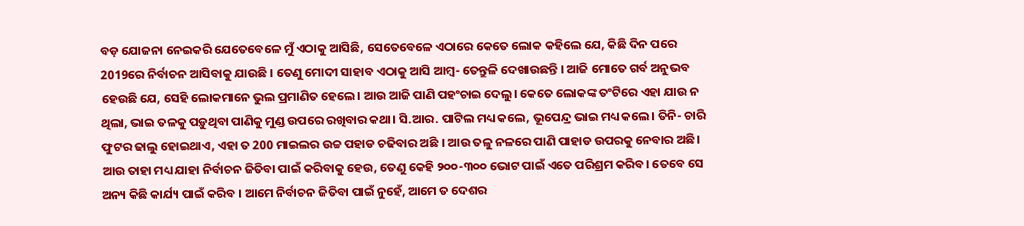ବଡ଼ ଯୋଜନା ନେଇକରି ଯେତେବେଳେ ମୁଁ ଏଠାକୁ ଆସିଛି, ସେତେବେଳେ ଏଠାରେ କେତେ ଲୋକ କହିଲେ ଯେ, କିଛି ଦିନ ପରେ 2019ରେ ନିର୍ବାଚନ ଆସିବାକୁ ଯାଉଛି । ତେଣୁ ମୋଦୀ ସାହାବ ଏଠାକୁ ଆସି ଆମ୍ବ- ତେନ୍ତୁଳି ଦେଖାଉଛନ୍ତି । ଆଜି ମୋତେ ଗର୍ବ ଅନୁଭବ ହେଉଛି ଯେ, ସେହି ଲୋକମାନେ ଭୁଲ ପ୍ରମାଣିତ ହେଲେ। ଆଉ ଆଜି ପାଣି ପହଂଚାଇ ଦେଲୁ। କେତେ ଲୋକଙ୍କ ତଂଟିରେ ଏହା ଯାଉ ନ ଥିଲା, ଭାଇ ତଳକୁ ପଡ଼ୁଥିବା ପାଣିକୁ ମୁଣ୍ଡ ଉପରେ ରଖିବାର କଥା। ସି.ଆର. ପାଟିଲ ମଧ୍ୟ କଲେ, ଭୂପେନ୍ଦ୍ର ଭାଇ ମଧ୍ୟ କଲେ। ତିନି- ଚାରି ଫୁଟର ଢାଲୁ ହୋଇଥାଏ, ଏହା ତ 200 ମାଇଲର ଉଚ୍ଚ ପହାଡ ଚଢିବାର ଅଛି । ଆଉ ତଳୁ ନଳରେ ପାଣି ପାହାଡ ଉପରକୁ ନେବାର ଅଛି। ଆଉ ତାହା ମଧ୍ୟ ଯାହା ନିର୍ବାଚନ ଜିତିବା ପାଇଁ କରିବାକୁ ହେଉ, ତେଣୁ କେହି ୨୦୦-୩୦୦ ଭୋଟ ପାଇଁ ଏତେ ପରିଶ୍ରମ କରିବ। ତେବେ ସେ ଅନ୍ୟ କିଛି କାର୍ଯ୍ୟ ପାଇଁ କରିବ । ଆମେ ନିର୍ବାଚନ ଜିତିବା ପାଇଁ ନୁହେଁ, ଆମେ ତ ଦେଶର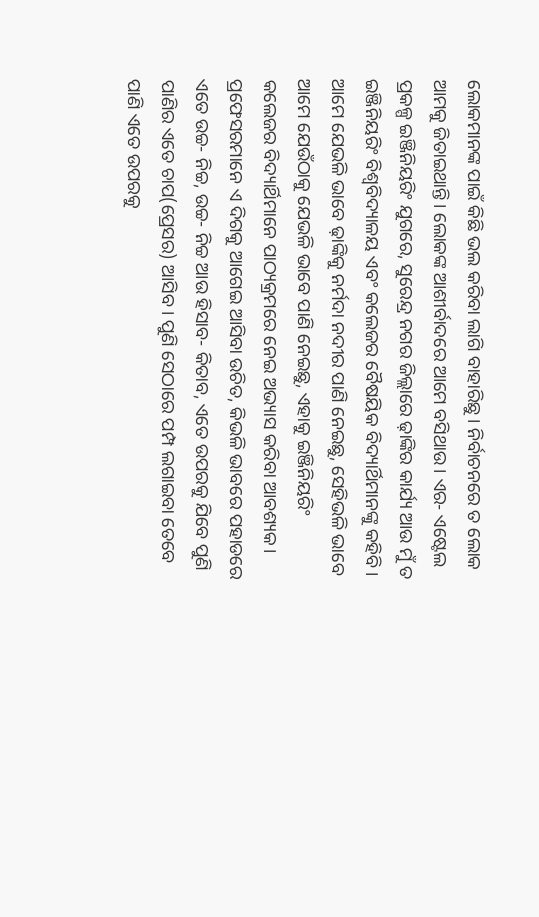ଲୋକମାନଙ୍କ ପାଇଁ କିଛି ଭଲ କରିବା ଲାଗି ବାହାରିଛୁ। ନିର୍ବାଚନରେ ତ ଲୋକ ଆମକୁ ଜିତାଇଥାନ୍ତି। ଲୋକଙ୍କ ଆଶୀର୍ବାଦରେ ଆମେ ବସିଥାଉ । ଏର- ଏଷ୍ଟେଲ ପ୍ରକଳ୍ପ ଇଞ୍ଜିନିୟରିଂ ଯୁଗରେ, ସୁରେନ୍ଦ୍ର ନଗର ଜିଲ୍ଲାରେ ଢ଼ାଙ୍କିର କାର୍ଯ୍ୟ ଆଉ ମୁଁ ତ ଇଞ୍ଜିନିୟରିଂ ବିଶ୍ୱବିଦ୍ୟାଳୟ ଏବଂ କଲେଜର ବୈଷୟିକ ବିଦ୍ୟାର୍ଥିମାନଙ୍କୁ କହିବି । ଆମେ ଯେଭଳି ଭାବେ ଢ଼ାଙ୍କିକୁ ନର୍ମଦା ନଦୀର ପାଣି ନେଇଛୁ, ସେହିଭଳି ଭାବେ ଆମେ ଯେଉଁଠାକୁ ଯେଭଳି ଭାବେ ପାଣି ନେଇଛୁ, ଏହାକୁ ଇଞ୍ଜିନିୟରିଂ କଲେଜର ବିଦ୍ୟାର୍ଥିମାନେ ପାଠ୍ୟକ୍ରମରେ ନେଇ ଅଭ୍ୟାସ କରିବା ଆବଶ୍ୟକ। ପ୍ରଫେସରମାନେ ଏ ଦିଗକୁ ଆଗେଇ ଆସିବା ଉଚିତ, କିଭଳି ଭାବରେ ପହାଡରେ ଏତେ ଉଚ୍ଚ- ନିଚ୍ଚ, ଉଚ୍ଚ- ନିଚ୍ଚ ଆଉ ହିସାବ- କିତାବ, ଏତେ ଉପରକୁ ଯିବେ ପୁଣି ପାଣିର ଏତେ ଚାପ(ପ୍ରେସର) ଆସିବ। ପୁଣି ସେଠାରେ ପମ୍ପ ଲଗାଇବା ତେବେ ପାଣି ଏତେ ଉପରକୁ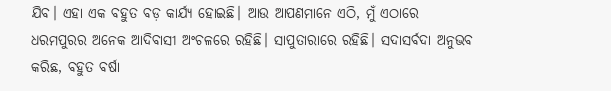ଯିବ। ଏହା ଏକ ବହୁତ ବଡ଼ କାର୍ଯ୍ୟ ହୋଇଛି। ଆଉ ଆପଣମାନେ ଏଠି, ମୁଁ ଏଠାରେ ଧରମପୁରର ଅନେକ ଆଦିବାସୀ ଅଂଚଳରେ ରହିଛି। ସାପୁତାରାରେ ରହିଛି। ସଦାସର୍ବଦା ଅନୁଭବ କରିଛ, ବହୁତ ବର୍ଷା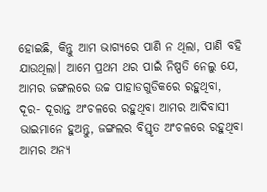ହୋଇଛି, କିନ୍ତୁ ଆମ ଭାଗ୍ୟରେ ପାଣି ନ ଥିଲା, ପାଣି ବହି ଯାଉଥିଲା। ଆମେ ପ୍ରଥମ ଥର ପାଇଁ ନିଷ୍ପତି ନେଲୁ ଯେ, ଆମର ଜଙ୍ଗଲରେ ଉଚ୍ଚ ପାହାଡଗୁଡିକରେ ରହୁଥିବା, ଦୂର- ଦୂରାନ୍ତ ଅଂଚଳରେ ରହୁଥିବା ଆମର ଆଦିବାସୀ ଭାଇମାନେ ହୁଅନ୍ତୁ, ଜଙ୍ଗଲର ବିସ୍ତୃତ ଅଂଚଳରେ ରହୁଥିବା ଆମର ଅନ୍ୟ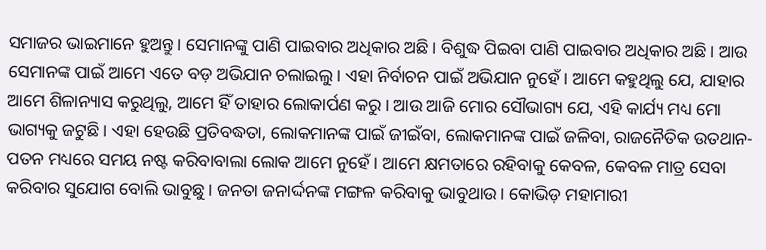ସମାଜର ଭାଇମାନେ ହୁଅନ୍ତୁ। ସେମାନଙ୍କୁ ପାଣି ପାଇବାର ଅଧିକାର ଅଛି। ବିଶୁଦ୍ଧ ପିଇବା ପାଣି ପାଇବାର ଅଧିକାର ଅଛି। ଆଉ ସେମାନଙ୍କ ପାଇଁ ଆମେ ଏତେ ବଡ଼ ଅଭିଯାନ ଚଲାଇଲୁ। ଏହା ନିର୍ବାଚନ ପାଇଁ ଅଭିଯାନ ନୁହେଁ। ଆମେ କହୁଥିଲୁ ଯେ, ଯାହାର ଆମେ ଶିଳାନ୍ୟାସ କରୁଥିଲୁ, ଆମେ ହିଁ ତାହାର ଲୋକାର୍ପଣ କରୁ। ଆଉ ଆଜି ମୋର ସୌଭାଗ୍ୟ ଯେ, ଏହି କାର୍ଯ୍ୟ ମଧ୍ୟ ମୋ ଭାଗ୍ୟକୁ ଜଟୁଛି। ଏହା ହେଉଛି ପ୍ରତିବଦ୍ଧତା, ଲୋକମାନଙ୍କ ପାଇଁ ଜୀଇଁବା, ଲୋକମାନଙ୍କ ପାଇଁ ଜଳିବା, ରାଜନୈତିକ ଉତଥାନ- ପତନ ମଧ୍ୟରେ ସମୟ ନଷ୍ଟ କରିବାବାଲା ଲୋକ ଆମେ ନୁହେଁ । ଆମେ କ୍ଷମତାରେ ରହିବାକୁ କେବଳ, କେବଳ ମାତ୍ର ସେବା କରିବାର ସୁଯୋଗ ବୋଲି ଭାବୁଛୁ। ଜନତା ଜନାର୍ଦ୍ଦନଙ୍କ ମଙ୍ଗଳ କରିବାକୁ ଭାବୁଥାଉ। କୋଭିଡ଼ ମହାମାରୀ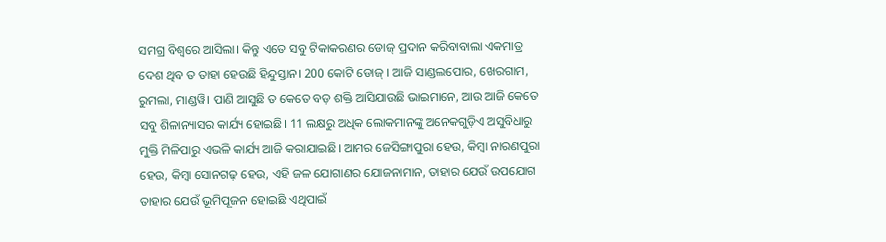ସମଗ୍ର ବିଶ୍ୱରେ ଆସିଲା। କିନ୍ତୁ ଏତେ ସବୁ ଟିକାକରଣର ଡୋଜ୍ ପ୍ରଦାନ କରିବାବାଲା ଏକମାତ୍ର ଦେଶ ଥିବ ତ ତାହା ହେଉଛି ହିନ୍ଦୁସ୍ତାନ। 200 କୋଟି ଡୋଜ୍ । ଆଜି ସାଣ୍ଡଲପୋର, ଖେରଗାମ, ରୁମଲା, ମାଣ୍ଡୱି। ପାଣି ଆସୁଛି ତ କେତେ ବଡ଼ ଶକ୍ତି ଆସିଯାଉଛି ଭାଇମାନେ, ଆଉ ଆଜି କେତେ ସବୁ ଶିଳାନ୍ୟାସର କାର୍ଯ୍ୟ ହୋଇଛି। 11 ଲକ୍ଷରୁ ଅଧିକ ଲୋକମାନଙ୍କୁ ଅନେକଗୁଡ଼ିଏ ଅସୁବିଧାରୁ ମୁକ୍ତି ମିଳିପାରୁ ଏଭଳି କାର୍ଯ୍ୟ ଆଜି କରାଯାଇଛି। ଆମର ଜେସିଙ୍ଗାପୁରା ହେଉ, କିମ୍ବା ନାରଣପୁରା ହେଉ, କିମ୍ବା ସୋନଗଢ଼ ହେଉ, ଏହି ଜଳ ଯୋଗାଣର ଯୋଜନାମାନ, ତାହାର ଯେଉଁ ଉପଯୋଗ ତାହାର ଯେଉଁ ଭୂମିପୂଜନ ହୋଇଛି ଏଥିପାଇଁ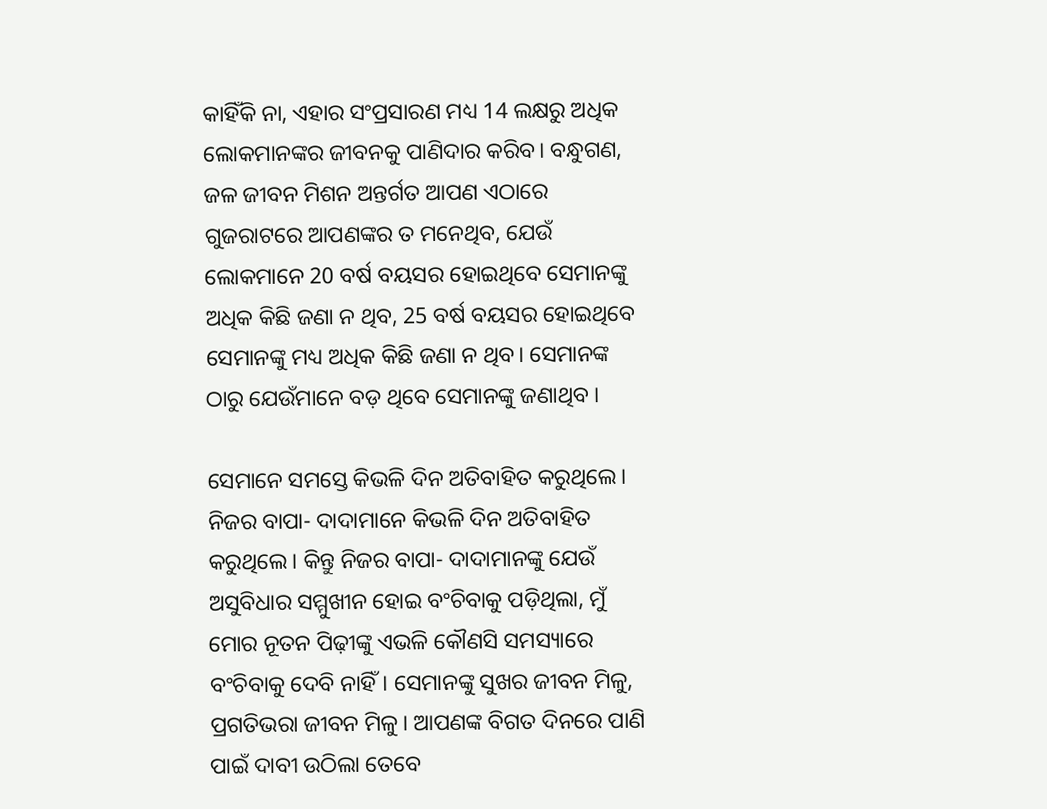କାହିଁକି ନା, ଏହାର ସଂପ୍ରସାରଣ ମଧ୍ୟ 14 ଲକ୍ଷରୁ ଅଧିକ ଲୋକମାନଙ୍କର ଜୀବନକୁ ପାଣିଦାର କରିବ। ବନ୍ଧୁଗଣ, ଜଳ ଜୀବନ ମିଶନ ଅନ୍ତର୍ଗତ ଆପଣ ଏଠାରେ ଗୁଜରାଟରେ ଆପଣଙ୍କର ତ ମନେଥିବ, ଯେଉଁ ଲୋକମାନେ 20 ବର୍ଷ ବୟସର ହୋଇଥିବେ ସେମାନଙ୍କୁ ଅଧିକ କିଛି ଜଣା ନ ଥିବ, 25 ବର୍ଷ ବୟସର ହୋଇଥିବେ ସେମାନଙ୍କୁ ମଧ୍ୟ ଅଧିକ କିଛି ଜଣା ନ ଥିବ। ସେମାନଙ୍କ ଠାରୁ ଯେଉଁମାନେ ବଡ଼ ଥିବେ ସେମାନଙ୍କୁ ଜଣାଥିବ ।

ସେମାନେ ସମସ୍ତେ କିଭଳି ଦିନ ଅତିବାହିତ କରୁଥିଲେ। ନିଜର ବାପା- ଦାଦାମାନେ କିଭଳି ଦିନ ଅତିବାହିତ କରୁଥିଲେ। କିନ୍ତୁ ନିଜର ବାପା- ଦାଦାମାନଙ୍କୁ ଯେଉଁ ଅସୁବିଧାର ସମ୍ମୁଖୀନ ହୋଇ ବଂଚିବାକୁ ପଡ଼ିଥିଲା, ମୁଁ ମୋର ନୂତନ ପିଢ଼ୀଙ୍କୁ ଏଭଳି କୌଣସି ସମସ୍ୟାରେ ବଂଚିବାକୁ ଦେବି ନାହିଁ। ସେମାନଙ୍କୁ ସୁଖର ଜୀବନ ମିଳୁ, ପ୍ରଗତିଭରା ଜୀବନ ମିଳୁ। ଆପଣଙ୍କ ବିଗତ ଦିନରେ ପାଣି ପାଇଁ ଦାବୀ ଉଠିଲା ତେବେ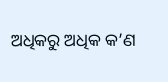ଅଧିକରୁ ଅଧିକ କ’ଣ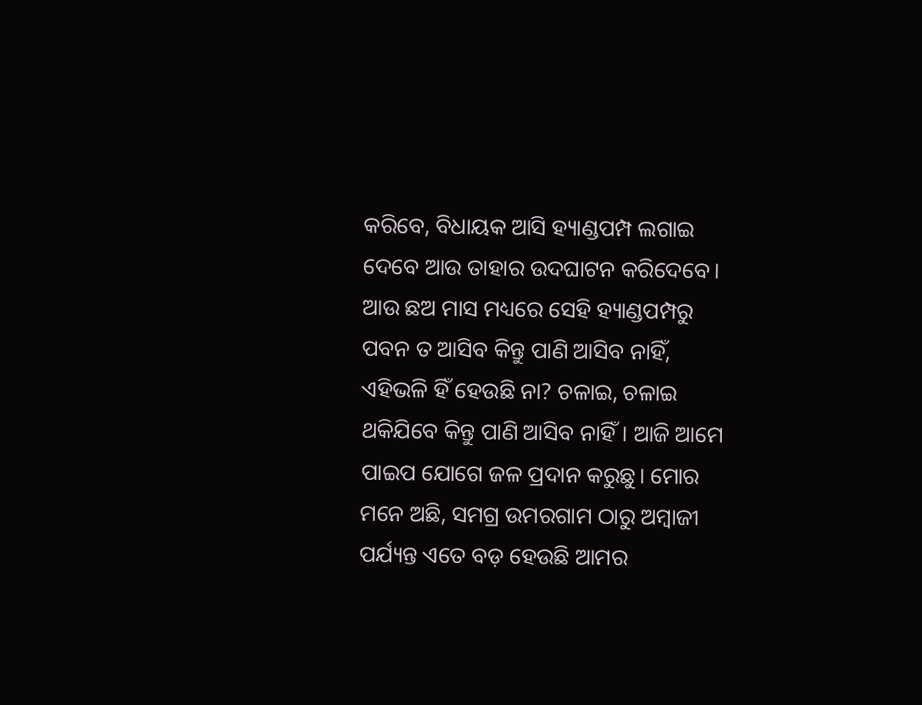କରିବେ, ବିଧାୟକ ଆସି ହ୍ୟାଣ୍ଡପମ୍ପ ଲଗାଇ ଦେବେ ଆଉ ତାହାର ଉଦଘାଟନ କରିଦେବେ। ଆଉ ଛଅ ମାସ ମଧ୍ୟରେ ସେହି ହ୍ୟାଣ୍ଡପମ୍ପରୁ ପବନ ତ ଆସିବ କିନ୍ତୁ ପାଣି ଆସିବ ନାହିଁ, ଏହିଭଳି ହିଁ ହେଉଛି ନା? ଚଳାଇ, ଚଳାଇ ଥକିଯିବେ କିନ୍ତୁ ପାଣି ଆସିବ ନାହିଁ। ଆଜି ଆମେ ପାଇପ ଯୋଗେ ଜଳ ପ୍ରଦାନ କରୁଛୁ। ମୋର ମନେ ଅଛି, ସମଗ୍ର ଉମରଗାମ ଠାରୁ ଅମ୍ବାଜୀ ପର୍ଯ୍ୟନ୍ତ ଏତେ ବଡ଼ ହେଉଛି ଆମର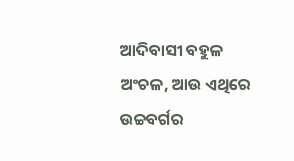ଆଦିବାସୀ ବହୁଳ ଅଂଚଳ, ଆଉ ଏଥିରେ ଉଚ୍ଚବର୍ଗର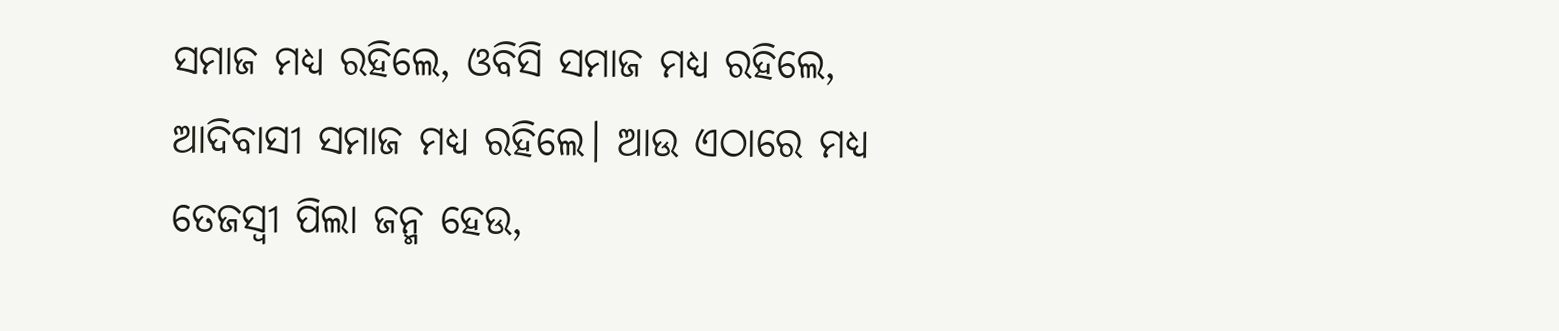ସମାଜ ମଧ୍ୟ ରହିଲେ, ଓବିସି ସମାଜ ମଧ୍ୟ ରହିଲେ, ଆଦିବାସୀ ସମାଜ ମଧ୍ୟ ରହିଲେ। ଆଉ ଏଠାରେ ମଧ୍ୟ ତେଜସ୍ୱୀ ପିଲା ଜନ୍ମ ହେଉ,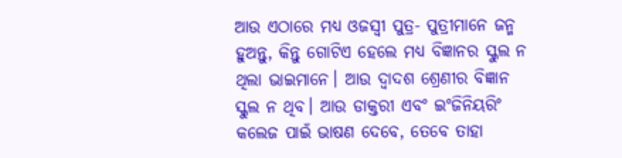ଆଉ ଏଠାରେ ମଧ୍ୟ ଓଜସ୍ୱୀ ପୁତ୍ର- ପୁତ୍ରୀମାନେ ଜନ୍ମ ହୁଅନ୍ତୁ, କିନ୍ତୁ ଗୋଟିଏ ହେଲେ ମଧ୍ୟ ବିଜ୍ଞାନର ସ୍କୁଲ ନ ଥିଲା ଭାଇମାନେ। ଆଉ ଦ୍ୱାଦଶ ଶ୍ରେଣୀର ବିଜ୍ଞାନ ସ୍କୁଲ ନ ଥିବ। ଆଉ ଡାକ୍ତରୀ ଏବଂ ଇଂଜିନିୟରିଂ କଲେଜ ପାଇଁ ଭାଷଣ ଦେବେ, ତେବେ ତାହା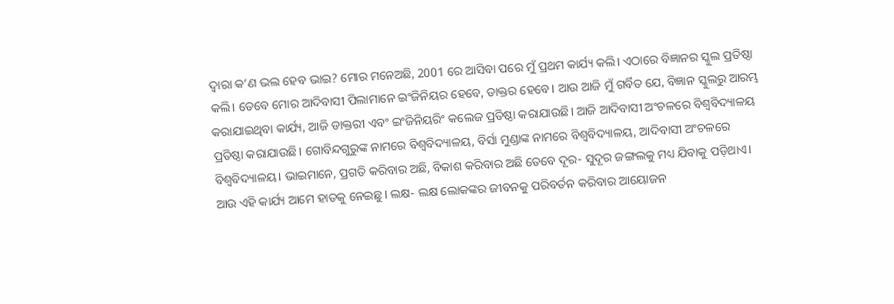ଦ୍ୱାରା କ’ଣ ଭଲ ହେବ ଭାଇ? ମୋର ମନେଅଛି, 2001 ରେ ଆସିବା ପରେ ମୁଁ ପ୍ରଥମ କାର୍ଯ୍ୟ କଲି। ଏଠାରେ ବିଜ୍ଞାନର ସ୍କୁଲ ପ୍ରତିଷ୍ଠା କଲି। ତେବେ ମୋର ଆଦିବାସୀ ପିଲାମାନେ ଇଂଜିନିୟର ହେବେ, ଡାକ୍ତର ହେବେ। ଆଉ ଆଜି ମୁଁ ଗର୍ବିତ ଯେ, ବିଜ୍ଞାନ ସ୍କୁଲରୁ ଆରମ୍ଭ କରାଯାଇଥିବା କାର୍ଯ୍ୟ, ଆଜି ଡାକ୍ତରୀ ଏବଂ ଇଂଜିନିୟରିଂ କଲେଜ ପ୍ରତିଷ୍ଠା କରାଯାଉଛି। ଆଜି ଆଦିବାସୀ ଅଂଚଳରେ ବିଶ୍ୱବିଦ୍ୟାଳୟ ପ୍ରତିଷ୍ଠା କରାଯାଉଛି। ଗୋବିନ୍ଦଗୁରୁଙ୍କ ନାମରେ ବିଶ୍ୱବିଦ୍ୟାଳୟ, ବିର୍ସା ମୁଣ୍ଡାଙ୍କ ନାମରେ ବିଶ୍ୱବିଦ୍ୟାଳୟ, ଆଦିବାସୀ ଅଂଚଳରେ ବିଶ୍ୱବିଦ୍ୟାଳୟ। ଭାଇମାନେ, ପ୍ରଗତି କରିବାର ଅଛି, ବିକାଶ କରିବାର ଅଛି ତେବେ ଦୂର- ସୁଦୂର ଜଙ୍ଗଲକୁ ମଧ୍ୟ ଯିବାକୁ ପଡ଼ିଥାଏ। ଆଉ ଏହି କାର୍ଯ୍ୟ ଆମେ ହାତକୁ ନେଇଛୁ। ଲକ୍ଷ- ଲକ୍ଷ ଲୋକଙ୍କର ଜୀବନକୁ ପରିବର୍ତନ କରିବାର ଆୟୋଜନ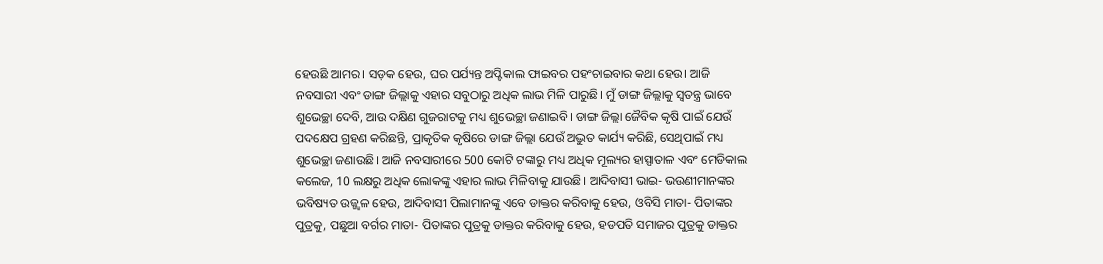ହେଉଛି ଆମର। ସଡ଼କ ହେଉ, ଘର ପର୍ଯ୍ୟନ୍ତ ଅପ୍ଟିକାଲ ଫାଇବର ପହଂଚାଇବାର କଥା ହେଉ। ଆଜି ନବସାରୀ ଏବଂ ଡାଙ୍ଗ ଜିଲ୍ଲାକୁ ଏହାର ସବୁଠାରୁ ଅଧିକ ଲାଭ ମିଳି ପାରୁଛି। ମୁଁ ଡାଙ୍ଗ ଜିଲ୍ଲାକୁ ସ୍ୱତନ୍ତ୍ର ଭାବେ ଶୁଭେଚ୍ଛା ଦେବି, ଆଉ ଦକ୍ଷିଣ ଗୁଜରାଟକୁ ମଧ୍ୟ ଶୁଭେଚ୍ଛା ଜଣାଇବି। ଡାଙ୍ଗ ଜିଲ୍ଲା ଜୈବିକ କୃଷି ପାଇଁ ଯେଉଁ ପଦକ୍ଷେପ ଗ୍ରହଣ କରିଛନ୍ତି, ପ୍ରାକୃତିକ କୃଷିରେ ଡାଙ୍ଗ ଜିଲ୍ଲା ଯେଉଁ ଅଦ୍ଭୁତ କାର୍ଯ୍ୟ କରିଛି, ସେଥିପାଇଁ ମଧ୍ୟ ଶୁଭେଚ୍ଛା ଜଣାଉଛି। ଆଜି ନବସାରୀରେ 500 କୋଟି ଟଙ୍କାରୁ ମଧ୍ୟ ଅଧିକ ମୂଲ୍ୟର ହାସ୍ପାତାଳ ଏବଂ ମେଡିକାଲ କଲେଜ, 10 ଲକ୍ଷରୁ ଅଧିକ ଲୋକଙ୍କୁ ଏହାର ଲାଭ ମିଳିବାକୁ ଯାଉଛି। ଆଦିବାସୀ ଭାଇ- ଭଉଣୀମାନଙ୍କର ଭବିଷ୍ୟତ ଉଜ୍ଜ୍ୱଳ ହେଉ, ଆଦିବାସୀ ପିଲାମାନଙ୍କୁ ଏବେ ଡାକ୍ତର କରିବାକୁ ହେଉ, ଓବିସି ମାତା- ପିତାଙ୍କର ପୁତ୍ରକୁ, ପଛୁଆ ବର୍ଗର ମାତା- ପିତାଙ୍କର ପୁତ୍ରକୁ ଡାକ୍ତର କରିବାକୁ ହେଉ, ହଡପତି ସମାଜର ପୁତ୍ରକୁ ଡାକ୍ତର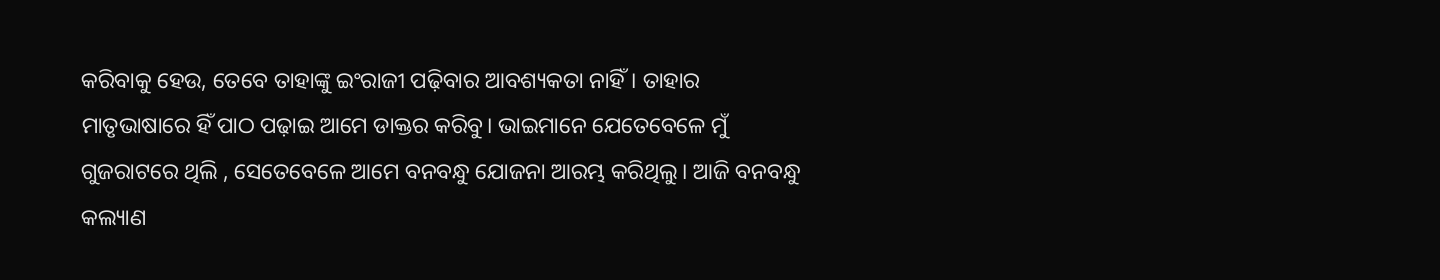କରିବାକୁ ହେଉ, ତେବେ ତାହାଙ୍କୁ ଇଂରାଜୀ ପଢ଼ିବାର ଆବଶ୍ୟକତା ନାହିଁ। ତାହାର ମାତୃଭାଷାରେ ହିଁ ପାଠ ପଢ଼ାଇ ଆମେ ଡାକ୍ତର କରିବୁ। ଭାଇମାନେ ଯେତେବେଳେ ମୁଁ ଗୁଜରାଟରେ ଥିଲି , ସେତେବେଳେ ଆମେ ବନବନ୍ଧୁ ଯୋଜନା ଆରମ୍ଭ କରିଥିଲୁ। ଆଜି ବନବନ୍ଧୁ କଲ୍ୟାଣ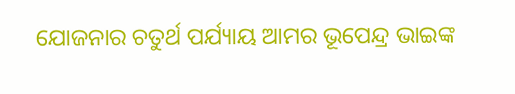ଯୋଜନାର ଚତୁର୍ଥ ପର୍ଯ୍ୟାୟ ଆମର ଭୂପେନ୍ଦ୍ର ଭାଇଙ୍କ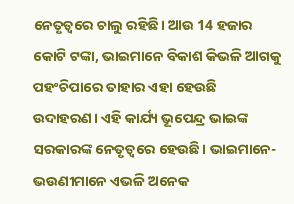ନେତୃତ୍ୱରେ ଚାଲୁ ରହିଛି। ଆଉ 14 ହଜାର କୋଟି ଟଙ୍କା, ଭାଇମାନେ ବିକାଶ କିଭଳି ଆଗକୁ ପହଂଚିପାରେ ତାହାର ଏହା ହେଉଛି ଉଦାହରଣ। ଏହି କାର୍ଯ୍ୟ ଭୂପେନ୍ଦ୍ର ଭାଇଙ୍କ ସରକାରଙ୍କ ନେତୃତ୍ୱରେ ହେଉଛି। ଭାଇମାନେ- ଭଉଣୀମାନେ ଏଭଳି ଅନେକ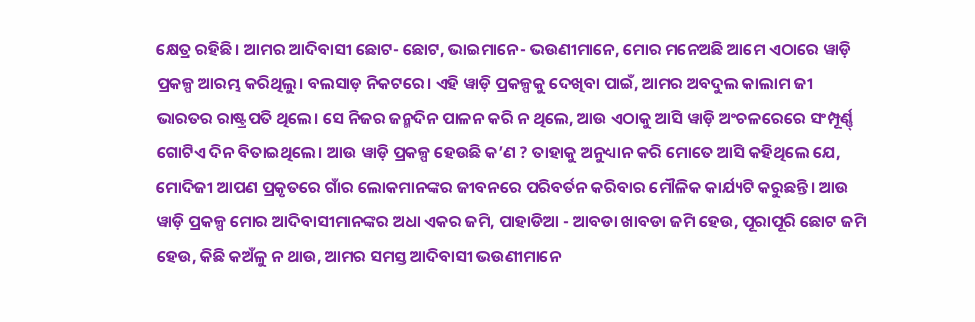କ୍ଷେତ୍ର ରହିଛି। ଆମର ଆଦିବାସୀ ଛୋଟ- ଛୋଟ, ଭାଇମାନେ- ଭଉଣୀମାନେ, ମୋର ମନେଅଛି ଆମେ ଏଠାରେ ୱାଡ଼ି ପ୍ରକଳ୍ପ ଆରମ୍ଭ କରିଥିଲୁ। ବଲସାଡ଼ ନିକଟରେ। ଏହି ୱାଡ଼ି ପ୍ରକଳ୍ପକୁ ଦେଖିବା ପାଇଁ, ଆମର ଅବଦୁଲ କାଲାମ ଜୀ ଭାରତର ରାଷ୍ଟ୍ରପତି ଥିଲେ। ସେ ନିଜର ଜନ୍ମଦିନ ପାଳନ କରି ନ ଥିଲେ, ଆଉ ଏଠାକୁ ଆସି ୱାଡ଼ି ଅଂଚଳରେରେ ସଂମ୍ପୂର୍ଣ୍ଣ୍ ଗୋଟିଏ ଦିନ ବିତାଇଥିଲେ। ଆଉ ୱାଡ଼ି ପ୍ରକଳ୍ପ ହେଉଛି କ’ଣ ? ତାହାକୁ ଅନୁଧ୍ୟାନ କରି ମୋତେ ଆସି କହିଥିଲେ ଯେ, ମୋଦିଜୀ ଆପଣ ପ୍ରକୃତରେ ଗାଁର ଲୋକମାନଙ୍କର ଜୀବନରେ ପରିବର୍ତନ କରିବାର ମୌଳିକ କାର୍ଯ୍ୟଟି କରୁଛନ୍ତି। ଆଉ ୱାଡ଼ି ପ୍ରକଳ୍ପ ମୋର ଆଦିବାସୀମାନଙ୍କର ଅଧା ଏକର ଜମି, ପାହାଡିଆ - ଆବଡା ଖାବଡା ଜମି ହେଉ, ପୂରାପୂରି ଛୋଟ ଜମି ହେଉ, କିଛି କଅଁଳୁ ନ ଥାଉ, ଆମର ସମସ୍ତ ଆଦିବାସୀ ଭଉଣୀମାନେ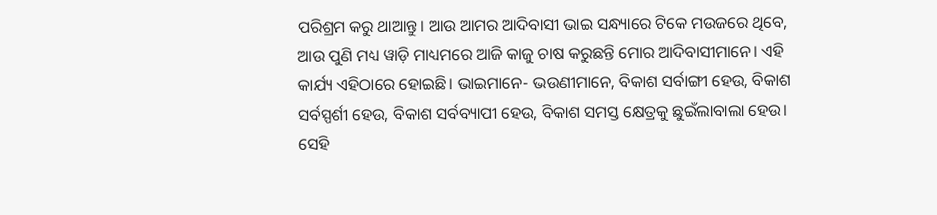ପରିଶ୍ରମ କରୁ ଥାଆନ୍ତୁ। ଆଉ ଆମର ଆଦିବାସୀ ଭାଇ ସନ୍ଧ୍ୟାରେ ଟିକେ ମଉଜରେ ଥିବେ, ଆଉ ପୁଣି ମଧ୍ୟ ୱାଡ଼ି ମାଧ୍ୟମରେ ଆଜି କାଜୁ ଚାଷ କରୁଛନ୍ତି ମୋର ଆଦିବାସୀମାନେ। ଏହି କାର୍ଯ୍ୟ ଏହିଠାରେ ହୋଇଛି। ଭାଇମାନେ- ଭଉଣୀମାନେ, ବିକାଶ ସର୍ବାଙ୍ଗୀ ହେଉ, ବିକାଶ ସର୍ବସ୍ପର୍ଶୀ ହେଉ, ବିକାଶ ସର୍ବବ୍ୟାପୀ ହେଉ, ବିକାଶ ସମସ୍ତ କ୍ଷେତ୍ରକୁ ଛୁଇଁଲାବାଲା ହେଉ। ସେହି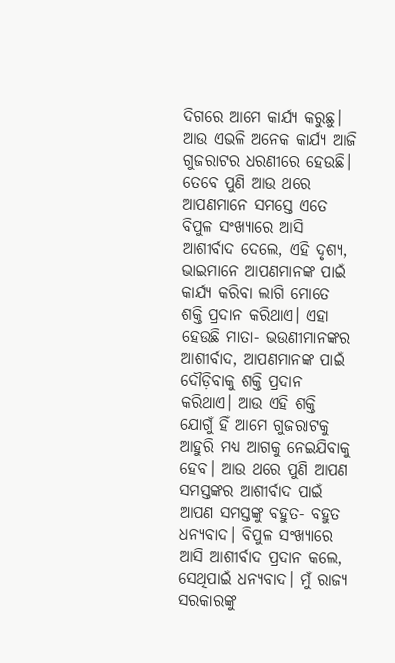ଦିଗରେ ଆମେ କାର୍ଯ୍ୟ କରୁଛୁ। ଆଉ ଏଭଳି ଅନେକ କାର୍ଯ୍ୟ ଆଜି ଗୁଜରାଟର ଧରଣୀରେ ହେଉଛି। ତେବେ ପୁଣି ଆଉ ଥରେ ଆପଣମାନେ ସମସ୍ତେ ଏତେ ବିପୁଳ ସଂଖ୍ୟାରେ ଆସି ଆଶୀର୍ବାଦ ଦେଲେ, ଏହି ଦୃଶ୍ୟ, ଭାଇମାନେ ଆପଣମାନଙ୍କ ପାଇଁ କାର୍ଯ୍ୟ କରିବା ଲାଗି ମୋତେ ଶକ୍ତି ପ୍ରଦାନ କରିଥାଏ। ଏହା ହେଉଛି ମାତା- ଭଉଣୀମାନଙ୍କର ଆଶୀର୍ବାଦ, ଆପଣମାନଙ୍କ ପାଇଁ ଦୌଡ଼ିବାକୁ ଶକ୍ତି ପ୍ରଦାନ କରିଥାଏ। ଆଉ ଏହି ଶକ୍ତି ଯୋଗୁଁ ହିଁ ଆମେ ଗୁଜରାଟକୁ ଆହୁରି ମଧ୍ୟ ଆଗକୁ ନେଇଯିବାକୁ ହେବ। ଆଉ ଥରେ ପୁଣି ଆପଣ ସମସ୍ତଙ୍କର ଆଶୀର୍ବାଦ ପାଇଁ ଆପଣ ସମସ୍ତଙ୍କୁ ବହୁତ- ବହୁତ ଧନ୍ୟବାଦ। ବିପୁଳ ସଂଖ୍ୟାରେ ଆସି ଆଶୀର୍ବାଦ ପ୍ରଦାନ କଲେ, ସେଥିପାଇଁ ଧନ୍ୟବାଦ। ମୁଁ ରାଜ୍ୟ ସରକାରଙ୍କୁ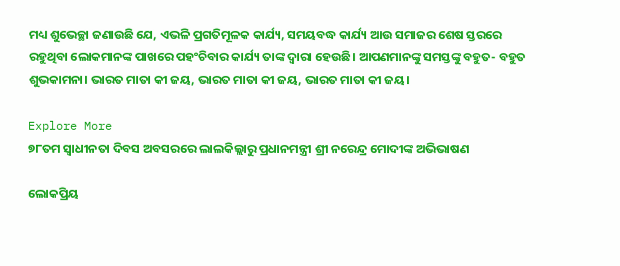ମଧ୍ୟ ଶୁଭେଚ୍ଛା ଜଣାଉଛି ଯେ, ଏଭଳି ପ୍ରଗତିମୂଳକ କାର୍ଯ୍ୟ, ସମୟବଦ୍ଧ କାର୍ଯ୍ୟ ଆଉ ସମାଜର ଶେଷ ସ୍ତରରେ ରହୁଥିବା ଲୋକମାନଙ୍କ ପାଖରେ ପହଂଚିବାର କାର୍ଯ୍ୟ ତାଙ୍କ ଦ୍ୱାରା ହେଉଛି। ଆପଣମାନଙ୍କୁ ସମସ୍ତଙ୍କୁ ବହୁତ- ବହୁତ ଶୁଭକାମନା। ଭାରତ ମାତା କୀ ଜୟ, ଭାରତ ମାତା କୀ ଜୟ, ଭାରତ ମାତା କୀ ଜୟ।

Explore More
୭୮ତମ ସ୍ୱାଧୀନତା ଦିବସ ଅବସରରେ ଲାଲକିଲ୍ଲାରୁ ପ୍ରଧାନମନ୍ତ୍ରୀ ଶ୍ରୀ ନରେନ୍ଦ୍ର ମୋଦୀଙ୍କ ଅଭିଭାଷଣ

ଲୋକପ୍ରିୟ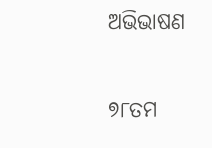ଅଭିଭାଷଣ

୭୮ତମ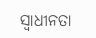ସ୍ୱାଧୀନତା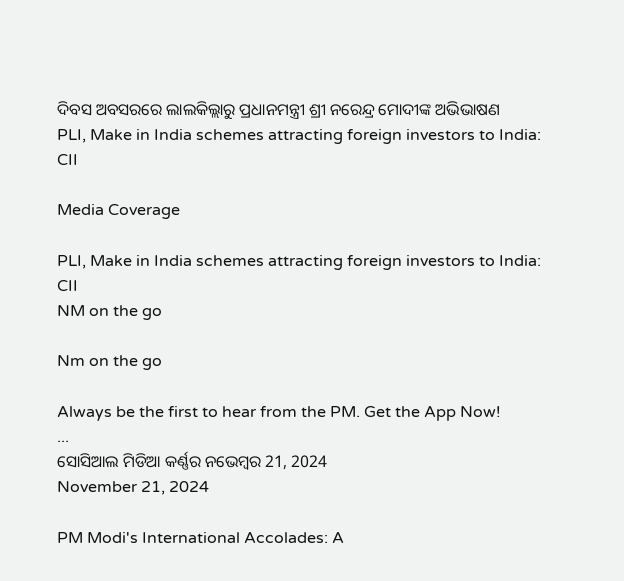ଦିବସ ଅବସରରେ ଲାଲକିଲ୍ଲାରୁ ପ୍ରଧାନମନ୍ତ୍ରୀ ଶ୍ରୀ ନରେନ୍ଦ୍ର ମୋଦୀଙ୍କ ଅଭିଭାଷଣ
PLI, Make in India schemes attracting foreign investors to India: CII

Media Coverage

PLI, Make in India schemes attracting foreign investors to India: CII
NM on the go

Nm on the go

Always be the first to hear from the PM. Get the App Now!
...
ସୋସିଆଲ ମିଡିଆ କର୍ଣ୍ଣର ନଭେମ୍ବର 21, 2024
November 21, 2024

PM Modi's International Accolades: A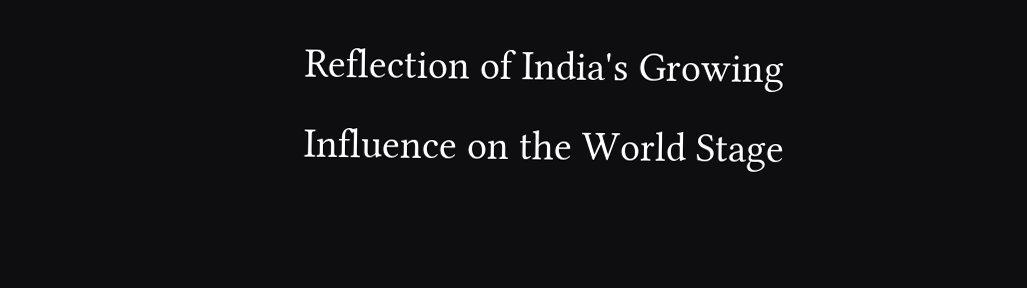Reflection of India's Growing Influence on the World Stage